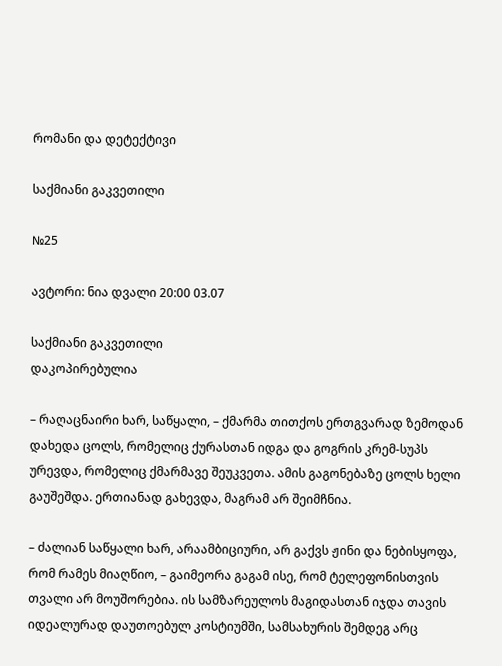რომანი და დეტექტივი

საქმიანი გაკვეთილი

№25

ავტორი: ნია დვალი 20:00 03.07

საქმიანი გაკვეთილი
დაკოპირებულია

– რაღაცნაირი ხარ, საწყალი, – ქმარმა თითქოს ერთგვარად ზემოდან დახედა ცოლს, რომელიც ქურასთან იდგა და გოგრის კრემ-სუპს ურევდა, რომელიც ქმარმავე შეუკვეთა. ამის გაგონებაზე ცოლს ხელი გაუშეშდა. ერთიანად გახევდა, მაგრამ არ შეიმჩნია.

– ძალიან საწყალი ხარ, არაამბიციური, არ გაქვს ჟინი და ნებისყოფა, რომ რამეს მიაღწიო, – გაიმეორა გაგამ ისე, რომ ტელეფონისთვის თვალი არ მოუშორებია. ის სამზარეულოს მაგიდასთან იჯდა თავის იდეალურად დაუთოებულ კოსტიუმში, სამსახურის შემდეგ არც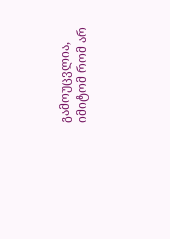გამოუცვლია, იმიტომ რომ არ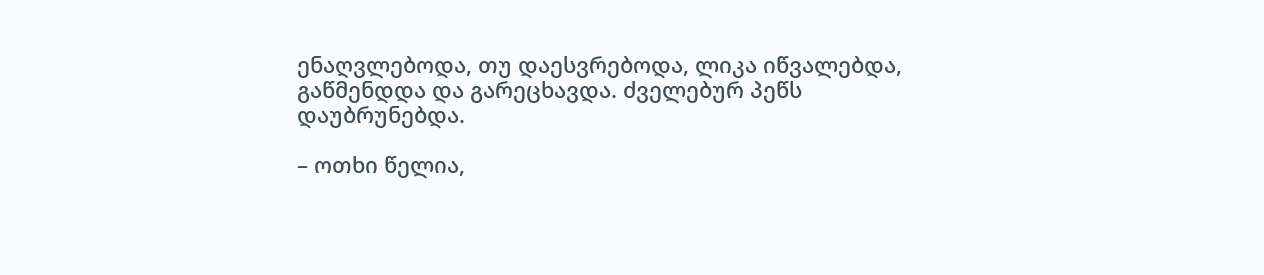ენაღვლებოდა, თუ დაესვრებოდა, ლიკა იწვალებდა, გაწმენდდა და გარეცხავდა. ძველებურ პეწს დაუბრუნებდა.

– ოთხი წელია,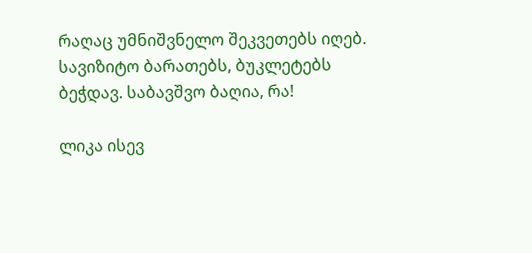რაღაც უმნიშვნელო შეკვეთებს იღებ. სავიზიტო ბარათებს, ბუკლეტებს ბეჭდავ. საბავშვო ბაღია, რა!

ლიკა ისევ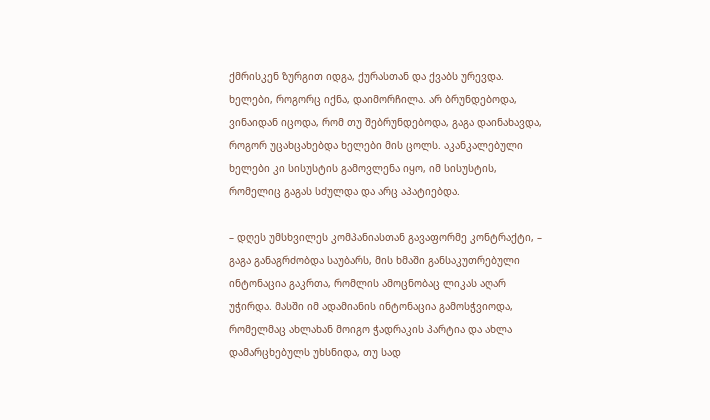ქმრისკენ ზურგით იდგა, ქურასთან და ქვაბს ურევდა. ხელები, როგორც იქნა, დაიმორჩილა. არ ბრუნდებოდა, ვინაიდან იცოდა, რომ თუ შებრუნდებოდა, გაგა დაინახავდა, როგორ უცახცახებდა ხელები მის ცოლს. აკანკალებული ხელები კი სისუსტის გამოვლენა იყო, იმ სისუსტის, რომელიც გაგას სძულდა და არც აპატიებდა.

– დღეს უმსხვილეს კომპანიასთან გავაფორმე კონტრაქტი, – გაგა განაგრძობდა საუბარს, მის ხმაში განსაკუთრებული ინტონაცია გაკრთა, რომლის ამოცნობაც ლიკას აღარ უჭირდა. მასში იმ ადამიანის ინტონაცია გამოსჭვიოდა, რომელმაც ახლახან მოიგო ჭადრაკის პარტია და ახლა დამარცხებულს უხსნიდა, თუ სად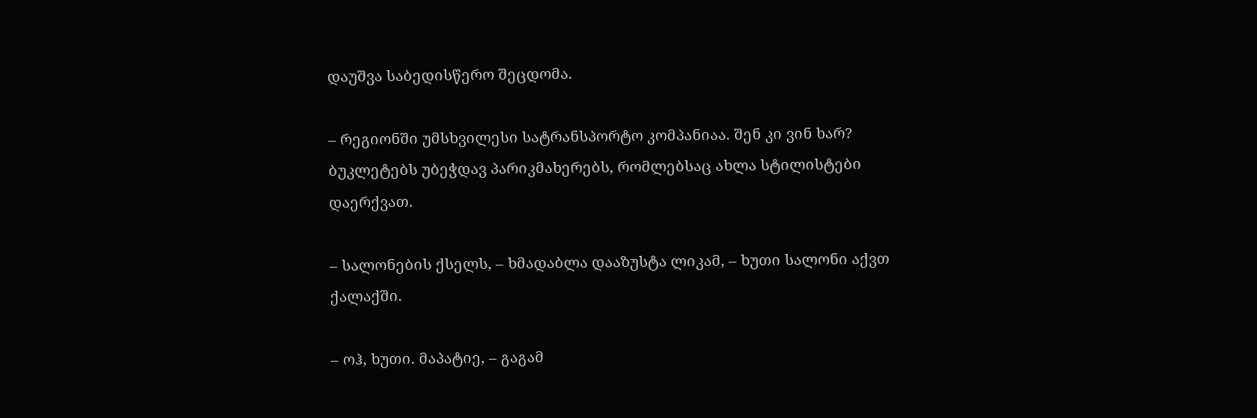დაუშვა საბედისწერო შეცდომა.

– რეგიონში უმსხვილესი სატრანსპორტო კომპანიაა. შენ კი ვინ ხარ? ბუკლეტებს უბეჭდავ პარიკმახერებს, რომლებსაც ახლა სტილისტები დაერქვათ.

– სალონების ქსელს, – ხმადაბლა დააზუსტა ლიკამ, – ხუთი სალონი აქვთ ქალაქში.

– ოჰ, ხუთი. მაპატიე, – გაგამ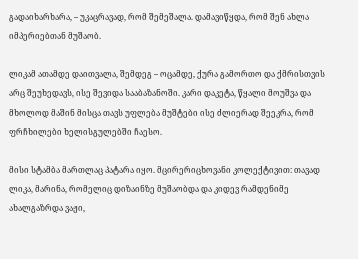გადაიხარხარა, – უკაცრავად, რომ შემეშალა. დამავიწყდა, რომ შენ ახლა იმპერიებთან მუშაობ.

ლიკამ ათამდე დაითვალა, შემდეგ – ოცამდე, ქურა გამორთო და ქმრისთვის არც შეუხედავს, ისე შევიდა სააბაზანოში. კარი დაკეტა, წყალი მოუშვა და მხოლოდ მაშინ მისცა თავს უფლება მუშტები ისე ძლიერად შეეკრა, რომ ფრჩხილები ხელისგულებში ჩაესო.

მისი სტამბა მართლაც პატარა იყო. მცირერიცხოვანი კოლექტივით: თავად ლიკა, მარინა, რომელიც დიზაინზე მუშაობდა და კიდევ რამდენიმე ახალგაზრდა ვაჟი,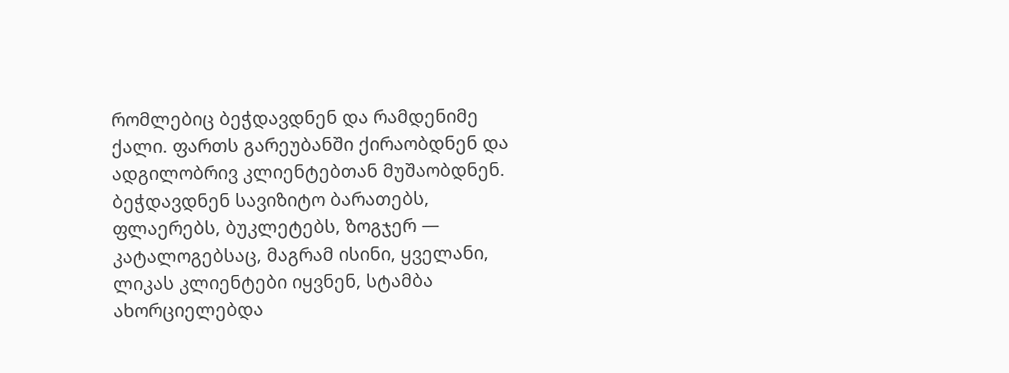რომლებიც ბეჭდავდნენ და რამდენიმე ქალი. ფართს გარეუბანში ქირაობდნენ და ადგილობრივ კლიენტებთან მუშაობდნენ. ბეჭდავდნენ სავიზიტო ბარათებს, ფლაერებს, ბუკლეტებს, ზოგჯერ — კატალოგებსაც, მაგრამ ისინი, ყველანი, ლიკას კლიენტები იყვნენ, სტამბა ახორციელებდა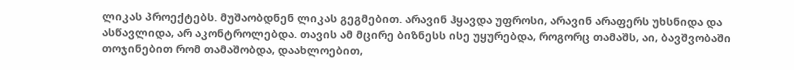ლიკას პროექტებს. მუშაობდნენ ლიკას გეგმებით. არავინ ჰყავდა უფროსი, არავინ არაფერს უხსნიდა და ასწავლიდა, არ აკონტროლებდა. თავის ამ მცირე ბიზნესს ისე უყურებდა, როგორც თამაშს, აი, ბავშვობაში თოჯინებით რომ თამაშობდა, დაახლოებით,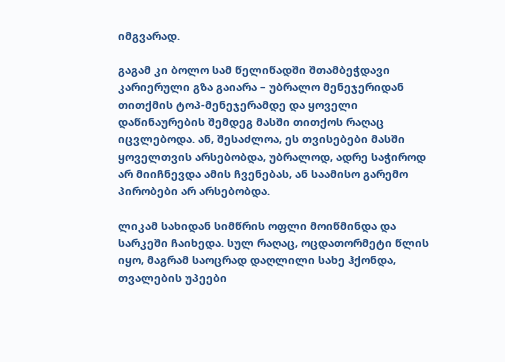იმგვარად.

გაგამ კი ბოლო სამ წელიწადში შთამბეჭდავი კარიერული გზა გაიარა – უბრალო მენეჯერიდან თითქმის ტოპ-მენეჯერამდე და ყოველი დაწინაურების შემდეგ მასში თითქოს რაღაც იცვლებოდა. ან, შესაძლოა, ეს თვისებები მასში ყოველთვის არსებობდა, უბრალოდ, ადრე საჭიროდ არ მიიჩნევდა ამის ჩვენებას, ან საამისო გარემო პირობები არ არსებობდა.

ლიკამ სახიდან სიმწრის ოფლი მოიწმინდა და სარკეში ჩაიხედა. სულ რაღაც, ოცდათორმეტი წლის იყო, მაგრამ საოცრად დაღლილი სახე ჰქონდა, თვალების უპეები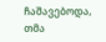ჩაშავებოდა, თმა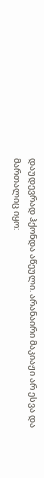დაუდევრად ჰქონდა აწეული. არანაირი მაკიაჟი არ ესვა და მართალიც იყო: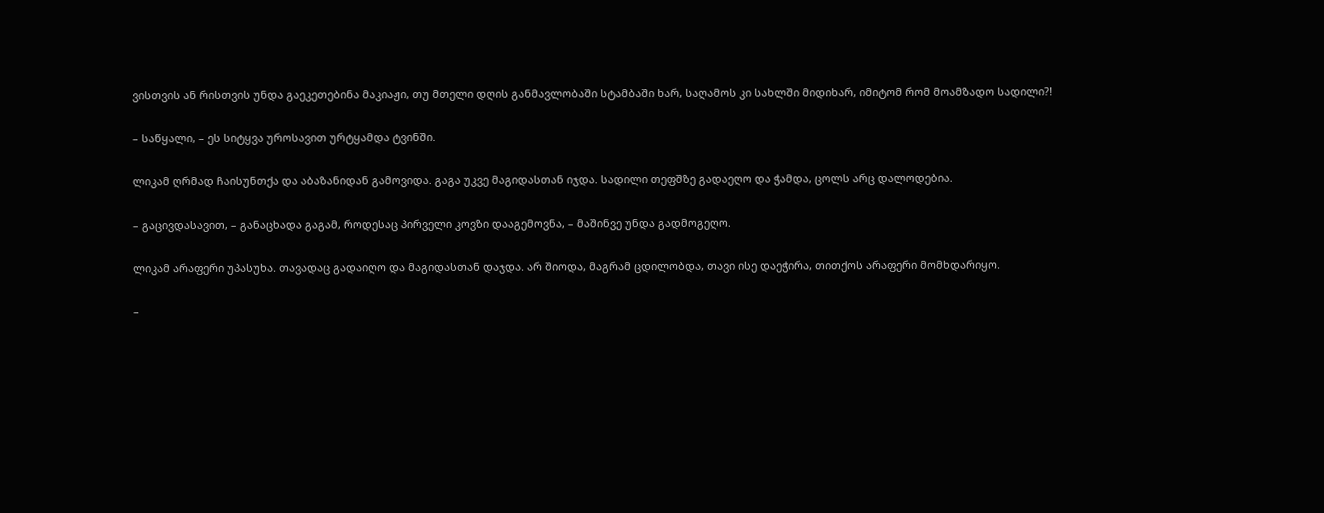ვისთვის ან რისთვის უნდა გაეკეთებინა მაკიაჟი, თუ მთელი დღის განმავლობაში სტამბაში ხარ, საღამოს კი სახლში მიდიხარ, იმიტომ რომ მოამზადო სადილი?!

– საწყალი, – ეს სიტყვა უროსავით ურტყამდა ტვინში.

ლიკამ ღრმად ჩაისუნთქა და აბაზანიდან გამოვიდა. გაგა უკვე მაგიდასთან იჯდა. სადილი თეფშზე გადაეღო და ჭამდა, ცოლს არც დალოდებია.

– გაცივდასავით, – განაცხადა გაგამ, როდესაც პირველი კოვზი დააგემოვნა, – მაშინვე უნდა გადმოგეღო.

ლიკამ არაფერი უპასუხა. თავადაც გადაიღო და მაგიდასთან დაჯდა. არ შიოდა, მაგრამ ცდილობდა, თავი ისე დაეჭირა, თითქოს არაფერი მომხდარიყო.

–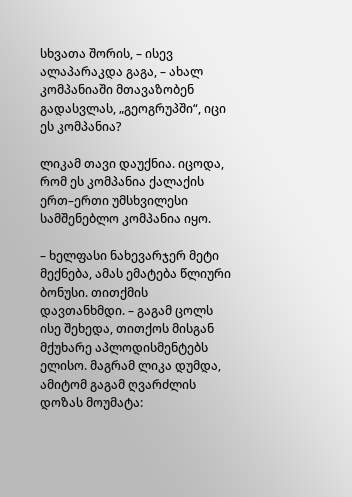სხვათა შორის, – ისევ ალაპარაკდა გაგა, – ახალ კომპანიაში მთავაზობენ გადასვლას, „გეოგრუპში“, იცი ეს კომპანია?

ლიკამ თავი დაუქნია. იცოდა, რომ ეს კომპანია ქალაქის ერთ–ერთი უმსხვილესი სამშენებლო კომპანია იყო.

– ხელფასი ნახევარჯერ მეტი მექნება, ამას ემატება წლიური ბონუსი. თითქმის დავთანხმდი. – გაგამ ცოლს ისე შეხედა, თითქოს მისგან მქუხარე აპლოდისმენტებს ელისო. მაგრამ ლიკა დუმდა, ამიტომ გაგამ ღვარძლის დოზას მოუმატა: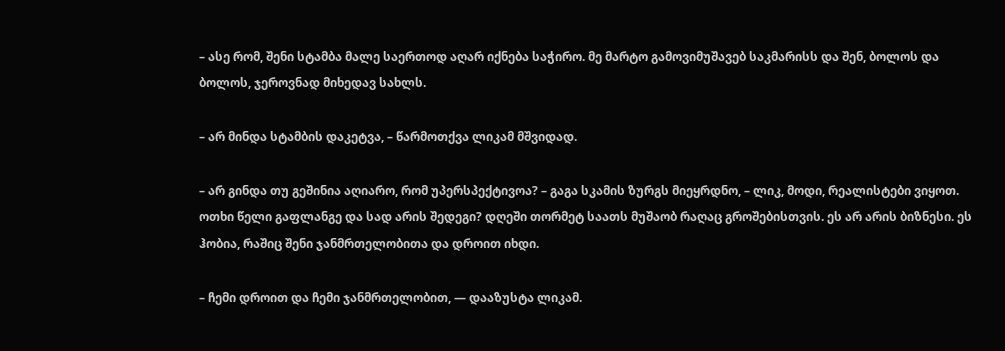– ასე რომ, შენი სტამბა მალე საერთოდ აღარ იქნება საჭირო. მე მარტო გამოვიმუშავებ საკმარისს და შენ, ბოლოს და ბოლოს, ჯეროვნად მიხედავ სახლს.

– არ მინდა სტამბის დაკეტვა, – წარმოთქვა ლიკამ მშვიდად.

– არ გინდა თუ გეშინია აღიარო, რომ უპერსპექტივოა? – გაგა სკამის ზურგს მიეყრდნო, – ლიკ, მოდი, რეალისტები ვიყოთ. ოთხი წელი გაფლანგე და სად არის შედეგი? დღეში თორმეტ საათს მუშაობ რაღაც გროშებისთვის. ეს არ არის ბიზნესი. ეს ჰობია, რაშიც შენი ჯანმრთელობითა და დროით იხდი.

– ჩემი დროით და ჩემი ჯანმრთელობით, — დააზუსტა ლიკამ.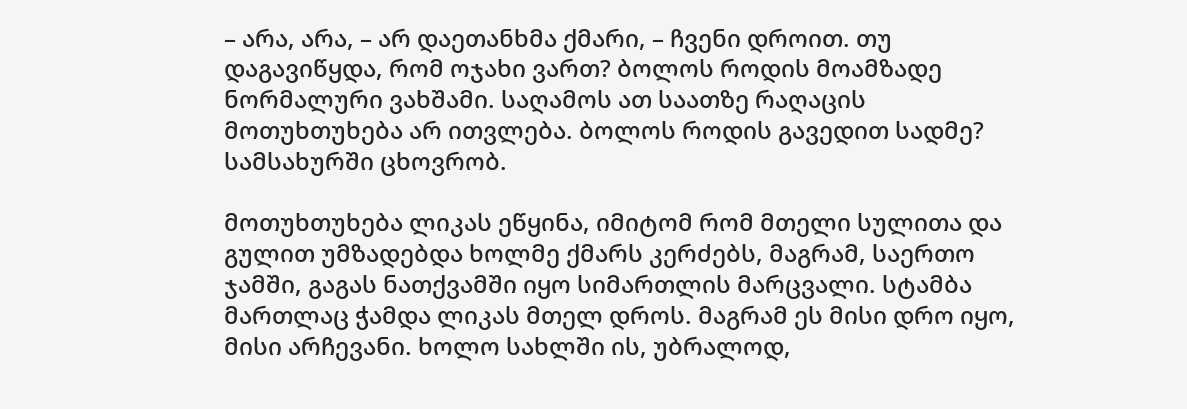– არა, არა, – არ დაეთანხმა ქმარი, – ჩვენი დროით. თუ დაგავიწყდა, რომ ოჯახი ვართ? ბოლოს როდის მოამზადე ნორმალური ვახშამი. საღამოს ათ საათზე რაღაცის მოთუხთუხება არ ითვლება. ბოლოს როდის გავედით სადმე? სამსახურში ცხოვრობ.

მოთუხთუხება ლიკას ეწყინა, იმიტომ რომ მთელი სულითა და გულით უმზადებდა ხოლმე ქმარს კერძებს, მაგრამ, საერთო ჯამში, გაგას ნათქვამში იყო სიმართლის მარცვალი. სტამბა მართლაც ჭამდა ლიკას მთელ დროს. მაგრამ ეს მისი დრო იყო, მისი არჩევანი. ხოლო სახლში ის, უბრალოდ,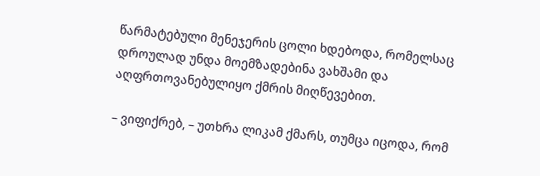წარმატებული მენეჯერის ცოლი ხდებოდა, რომელსაც დროულად უნდა მოემზადებინა ვახშამი და აღფრთოვანებულიყო ქმრის მიღწევებით.

– ვიფიქრებ, – უთხრა ლიკამ ქმარს, თუმცა იცოდა, რომ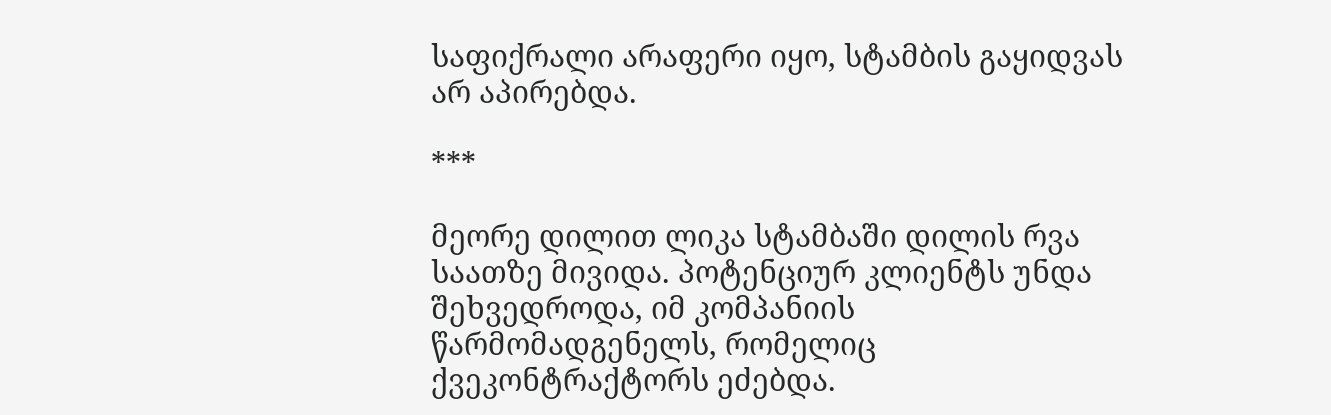საფიქრალი არაფერი იყო, სტამბის გაყიდვას არ აპირებდა.

***

მეორე დილით ლიკა სტამბაში დილის რვა საათზე მივიდა. პოტენციურ კლიენტს უნდა შეხვედროდა, იმ კომპანიის წარმომადგენელს, რომელიც ქვეკონტრაქტორს ეძებდა.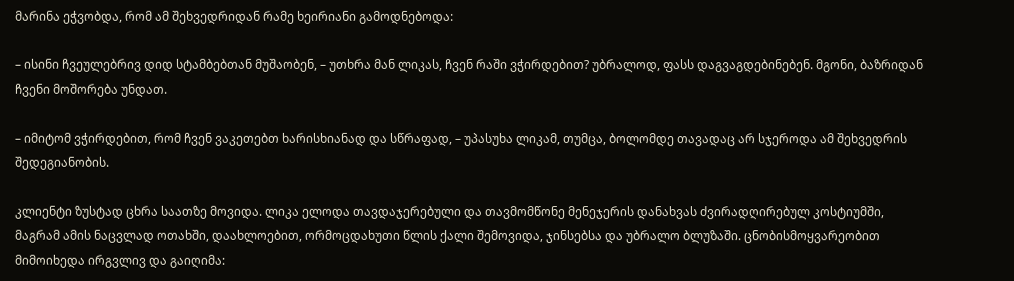მარინა ეჭვობდა, რომ ამ შეხვედრიდან რამე ხეირიანი გამოდნებოდა:

– ისინი ჩვეულებრივ დიდ სტამბებთან მუშაობენ, – უთხრა მან ლიკას, ჩვენ რაში ვჭირდებით? უბრალოდ, ფასს დაგვაგდებინებენ. მგონი, ბაზრიდან ჩვენი მოშორება უნდათ.

– იმიტომ ვჭირდებით, რომ ჩვენ ვაკეთებთ ხარისხიანად და სწრაფად, – უპასუხა ლიკამ, თუმცა, ბოლომდე თავადაც არ სჯეროდა ამ შეხვედრის შედეგიანობის.

კლიენტი ზუსტად ცხრა საათზე მოვიდა. ლიკა ელოდა თავდაჯერებული და თავმომწონე მენეჯერის დანახვას ძვირადღირებულ კოსტიუმში, მაგრამ ამის ნაცვლად ოთახში, დაახლოებით, ორმოცდახუთი წლის ქალი შემოვიდა, ჯინსებსა და უბრალო ბლუზაში. ცნობისმოყვარეობით მიმოიხედა ირგვლივ და გაიღიმა: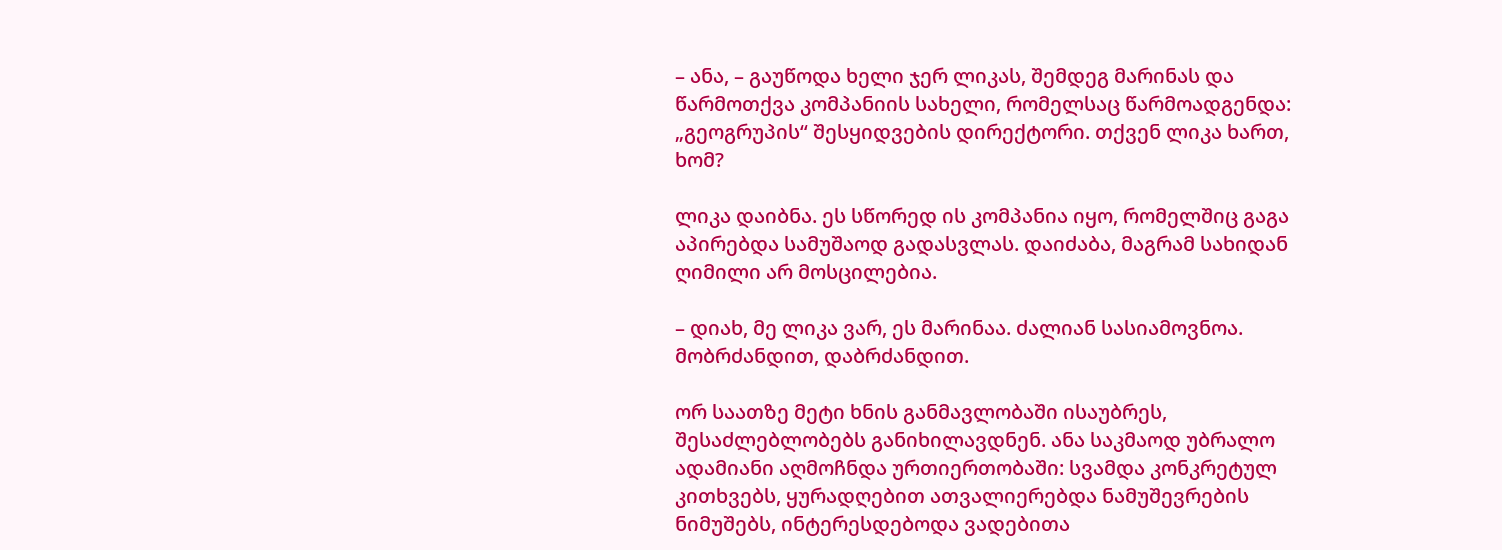– ანა, – გაუწოდა ხელი ჯერ ლიკას, შემდეგ მარინას და წარმოთქვა კომპანიის სახელი, რომელსაც წარმოადგენდა: „გეოგრუპის“ შესყიდვების დირექტორი. თქვენ ლიკა ხართ, ხომ?

ლიკა დაიბნა. ეს სწორედ ის კომპანია იყო, რომელშიც გაგა აპირებდა სამუშაოდ გადასვლას. დაიძაბა, მაგრამ სახიდან ღიმილი არ მოსცილებია.

– დიახ, მე ლიკა ვარ, ეს მარინაა. ძალიან სასიამოვნოა. მობრძანდით, დაბრძანდით.

ორ საათზე მეტი ხნის განმავლობაში ისაუბრეს, შესაძლებლობებს განიხილავდნენ. ანა საკმაოდ უბრალო ადამიანი აღმოჩნდა ურთიერთობაში: სვამდა კონკრეტულ კითხვებს, ყურადღებით ათვალიერებდა ნამუშევრების ნიმუშებს, ინტერესდებოდა ვადებითა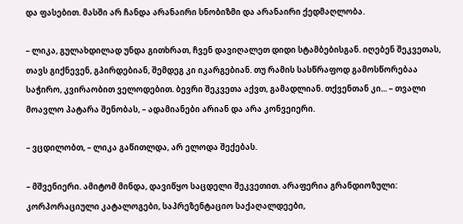და ფასებით. მასში არ ჩანდა არანაირი სნობიზმი და არანაირი ქედმაღლობა.

– ლიკა, გულახდილად უნდა გითხრათ, ჩვენ დავიღალეთ დიდი სტამბებისგან. იღებენ შეკვეთას, თავს გიქნევენ, გპირდებიან, შემდეგ კი იკარგებიან. თუ რამის სასწრაფოდ გამოსწორებაა საჭირო, კვირაობით ველოდებით. ბევრი შეკვეთა აქვთ, გამადლიან. თქვენთან კი... – თვალი მოავლო პატარა შენობას, – ადამიანები არიან და არა კონვეიერი.

– ვცდილობთ, – ლიკა გაწითლდა, არ ელოდა შექებას.

– მშვენიერი. ამიტომ მინდა, დავიწყო საცდელი შეკვეთით. არაფერია გრანდიოზული: კორპორაციული კატალოგები, საპრეზენტაციო საქაღალდეები,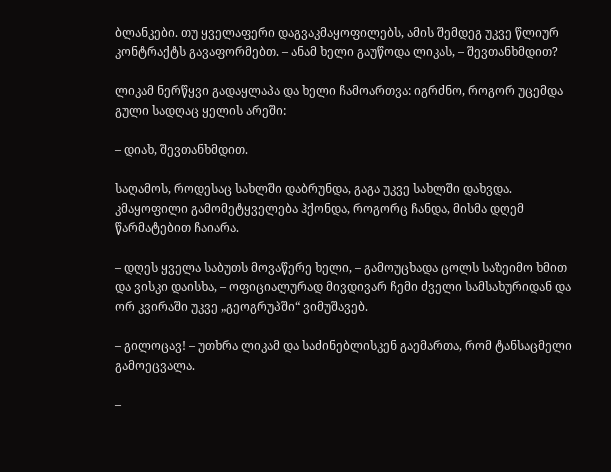ბლანკები. თუ ყველაფერი დაგვაკმაყოფილებს, ამის შემდეგ უკვე წლიურ კონტრაქტს გავაფორმებთ. – ანამ ხელი გაუწოდა ლიკას, – შევთანხმდით?

ლიკამ ნერწყვი გადაყლაპა და ხელი ჩამოართვა: იგრძნო, როგორ უცემდა გული სადღაც ყელის არეში:

– დიახ, შევთანხმდით.

საღამოს, როდესაც სახლში დაბრუნდა, გაგა უკვე სახლში დახვდა. კმაყოფილი გამომეტყველება ჰქონდა, როგორც ჩანდა, მისმა დღემ წარმატებით ჩაიარა.

– დღეს ყველა საბუთს მოვაწერე ხელი, – გამოუცხადა ცოლს საზეიმო ხმით და ვისკი დაისხა, – ოფიციალურად მივდივარ ჩემი ძველი სამსახურიდან და ორ კვირაში უკვე „გეოგრუპში“ ვიმუშავებ.

– გილოცავ! – უთხრა ლიკამ და საძინებლისკენ გაემართა, რომ ტანსაცმელი გამოეცვალა.

–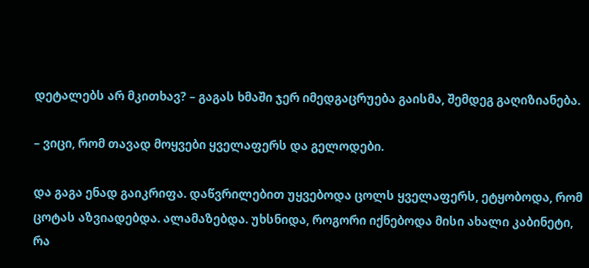დეტალებს არ მკითხავ? – გაგას ხმაში ჯერ იმედგაცრუება გაისმა, შემდეგ გაღიზიანება.

– ვიცი, რომ თავად მოყვები ყველაფერს და გელოდები.

და გაგა ენად გაიკრიფა. დაწვრილებით უყვებოდა ცოლს ყველაფერს, ეტყობოდა, რომ ცოტას აზვიადებდა. ალამაზებდა. უხსნიდა, როგორი იქნებოდა მისი ახალი კაბინეტი, რა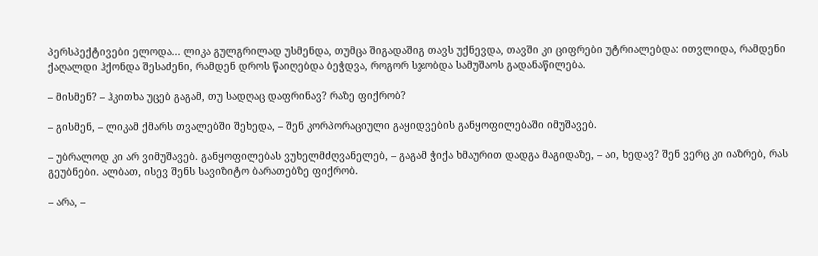პერსპექტივები ელოდა... ლიკა გულგრილად უსმენდა, თუმცა შიგადაშიგ თავს უქნევდა, თავში კი ციფრები უტრიალებდა: ითვლიდა, რამდენი ქაღალდი ჰქონდა შესაძენი, რამდენ დროს წაიღებდა ბეჭდვა, როგორ სჯობდა სამუშაოს გადანაწილება.

– მისმენ? – ჰკითხა უცებ გაგამ, თუ სადღაც დაფრინავ? რაზე ფიქრობ?

– გისმენ, – ლიკამ ქმარს თვალებში შეხედა, – შენ კორპორაციული გაყიდვების განყოფილებაში იმუშავებ.

– უბრალოდ კი არ ვიმუშავებ. განყოფილებას ვუხელმძღვანელებ, – გაგამ ჭიქა ხმაურით დადგა მაგიდაზე, – აი, ხედავ? შენ ვერც კი იაზრებ, რას გეუბნები. ალბათ, ისევ შენს სავიზიტო ბარათებზე ფიქრობ.

– არა, –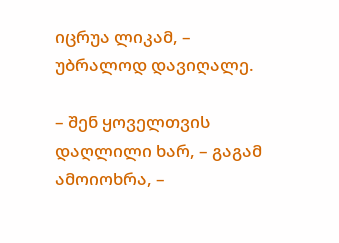იცრუა ლიკამ, – უბრალოდ დავიღალე.

– შენ ყოველთვის დაღლილი ხარ, – გაგამ ამოიოხრა, –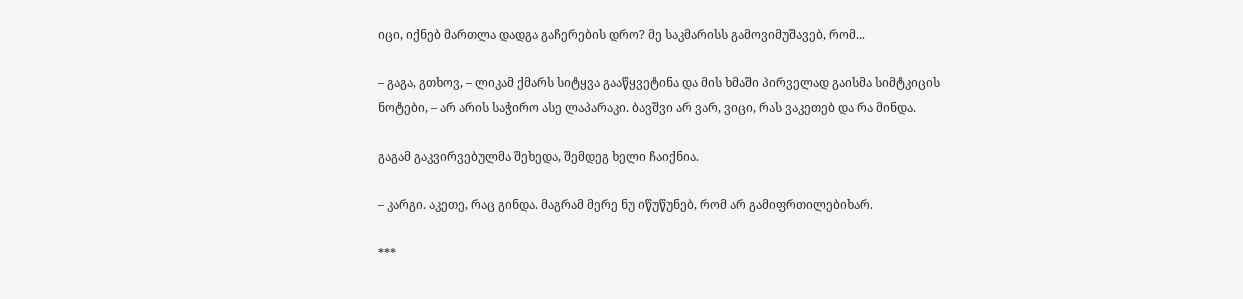იცი, იქნებ მართლა დადგა გაჩერების დრო? მე საკმარისს გამოვიმუშავებ, რომ...

– გაგა, გთხოვ, – ლიკამ ქმარს სიტყვა გააწყვეტინა და მის ხმაში პირველად გაისმა სიმტკიცის ნოტები, – არ არის საჭირო ასე ლაპარაკი. ბავშვი არ ვარ, ვიცი, რას ვაკეთებ და რა მინდა.

გაგამ გაკვირვებულმა შეხედა, შემდეგ ხელი ჩაიქნია.

– კარგი. აკეთე, რაც გინდა. მაგრამ მერე ნუ იწუწუნებ, რომ არ გამიფრთილებიხარ.

***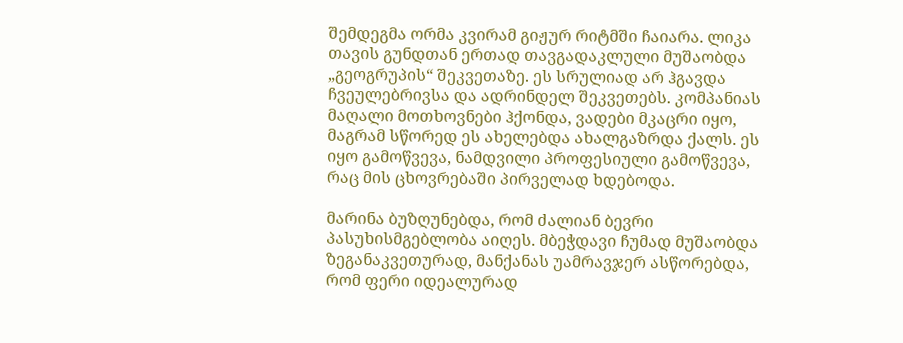შემდეგმა ორმა კვირამ გიჟურ რიტმში ჩაიარა. ლიკა თავის გუნდთან ერთად თავგადაკლული მუშაობდა „გეოგრუპის“ შეკვეთაზე. ეს სრულიად არ ჰგავდა ჩვეულებრივსა და ადრინდელ შეკვეთებს. კომპანიას მაღალი მოთხოვნები ჰქონდა, ვადები მკაცრი იყო, მაგრამ სწორედ ეს ახელებდა ახალგაზრდა ქალს. ეს იყო გამოწვევა, ნამდვილი პროფესიული გამოწვევა, რაც მის ცხოვრებაში პირველად ხდებოდა.

მარინა ბუზღუნებდა, რომ ძალიან ბევრი პასუხისმგებლობა აიღეს. მბეჭდავი ჩუმად მუშაობდა ზეგანაკვეთურად, მანქანას უამრავჯერ ასწორებდა, რომ ფერი იდეალურად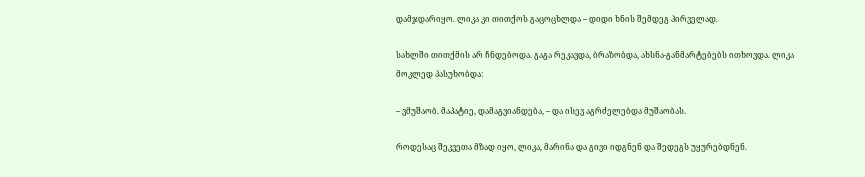დამჯდარიყო. ლიკა კი თითქოს გაცოცხლდა – დიდი ხნის შემდეგ პირველად.

სახლში თითქმის არ ჩნდებოდა. გაგა რეკავდა, ბრაზობდა, ახსნა-განმარტებებს ითხოვდა. ლიკა მოკლედ პასუხობდა:

– ვმუშაობ. მაპატიე, დამაგვიანდება, – და ისევ აგრძელებდა მუშაობას.

როდესაც შეკვეთა მზად იყო, ლიკა, მარინა და გივი იდგნენ და შედეგს უყურებდნენ.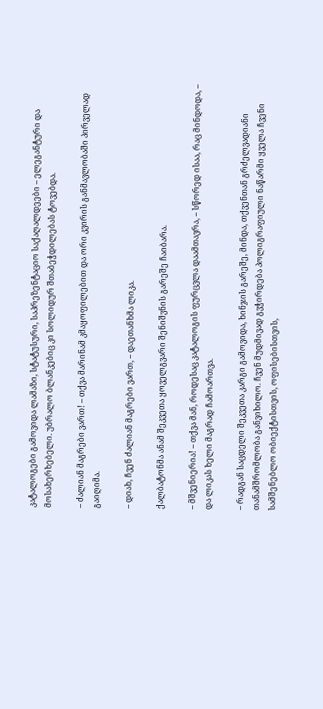კატალოგები გამოვიდა ლამაზი, სტატუსური, საპრეზენტაციო საქაღალდეები – ელეგანტური და მოსახერხებელი. უბრალო ბლანკებიც კი სოლიდურ შთაბეჭდილებას ტოვებდა.

– ძალიან მაგრები ვართ! – თქვა მარინამ კმაყოფილებით და ორი კვირის განმავლობაში პირველად გაიღიმა.

– დიახ, ჩვენ ძალიან მაგრები ვართ, – დაეთანხმა ლიკა.

ქალბატონმა ანამ შეკვეთა ყოველგვარი შენიშვნის გარეშე ჩაიბარა.

– მშვენიერია! – თქვა მან, როდესაც კატალოგის ფურცვლა დაამთავრა, – სწორედ ისაა, რაც მინდოდა, – და ლიკას ხელი მაგრად ჩამოართვა.

– რადგან საცდელი შეკვეთა კარგი გამოვიდა, ხინჯის გარეშე, მინდა, თქვენთან გრძელვადიანი თანამშრომლობა განვიხილო. ჩვენ მუდმივად გვჭირდება პოლიგრაფიული ნაწარმი ყველა ჩვენი სამშენებლო ობიექტისთვის, ოფისებისთვის,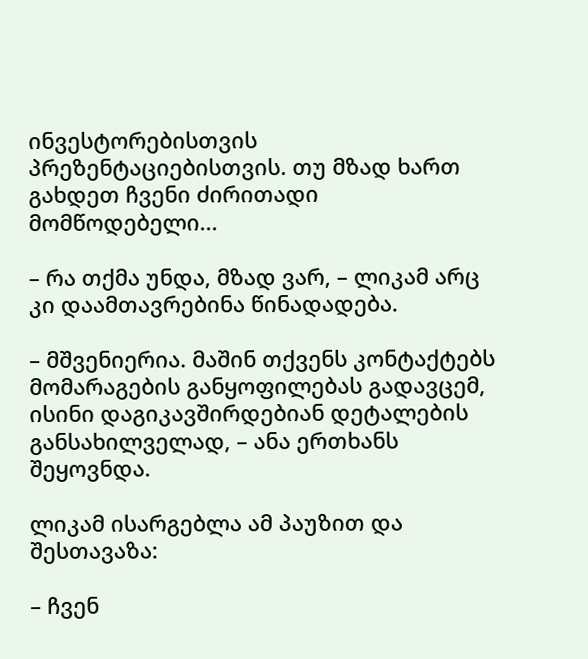ინვესტორებისთვის პრეზენტაციებისთვის. თუ მზად ხართ გახდეთ ჩვენი ძირითადი მომწოდებელი...

– რა თქმა უნდა, მზად ვარ, – ლიკამ არც კი დაამთავრებინა წინადადება.

– მშვენიერია. მაშინ თქვენს კონტაქტებს მომარაგების განყოფილებას გადავცემ, ისინი დაგიკავშირდებიან დეტალების განსახილველად, – ანა ერთხანს შეყოვნდა.

ლიკამ ისარგებლა ამ პაუზით და შესთავაზა:

– ჩვენ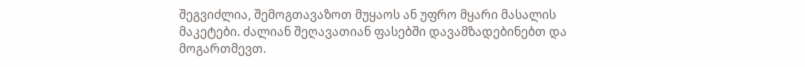შეგვიძლია, შემოგთავაზოთ მუყაოს ან უფრო მყარი მასალის მაკეტები. ძალიან შეღავათიან ფასებში დავამზადებინებთ და მოგართმევთ.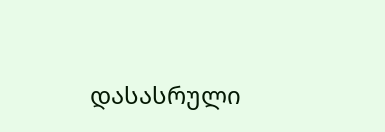დასასრული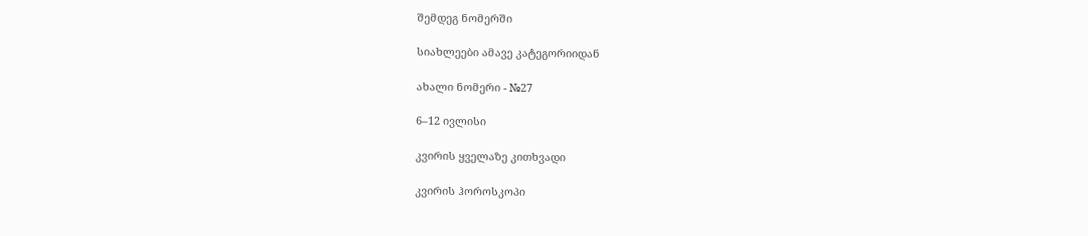შემდეგ ნომერში

სიახლეები ამავე კატეგორიიდან

ახალი ნომერი - №27

6–12 ივლისი

კვირის ყველაზე კითხვადი

კვირის ჰოროსკოპი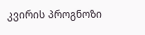კვირის პროგნოზი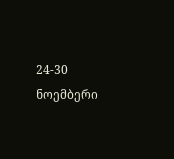24-30 ნოემბერი